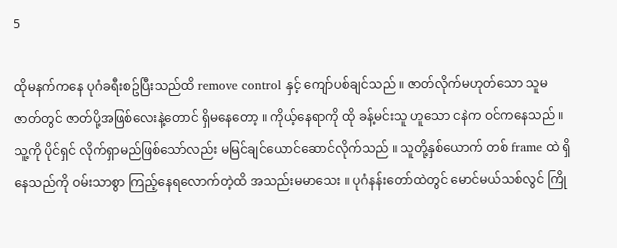5

ထိုမနက်ကနေ ပုဂံခရီးစဥ်ပြီးသည်ထိ remove control နှင့် ကျော်ပစ်ချင်သည် ။ ဇာတ်လိုက်မဟုတ်သော သူမဇာတ်တွင် ဇာတ်ပို့အဖြစ်လေးနဲ့တောင် ရှိမနေတော့ ။ ကိုယ့်နေရာကို ထို ခန့်မင်းသူ ဟူသော ငနဲက ဝင်ကနေသည် ။ သူ့ကို ပိုင်ရှင် လိုက်ရှာမည်ဖြစ်သော်လည်း မမြင်ချင်ယောင်ဆောင်လိုက်သည် ။ သူတို့နှစ်ယောက် တစ် frame ထဲ ရှိနေသည်ကို ဝမ်းသာစွာ ကြည့်နေရလောက်တဲ့ထိ အသည်းမမာသေး ။ ပုဂံနန်းတော်ထဲတွင် မောင်မယ်သစ်လွင် ကြို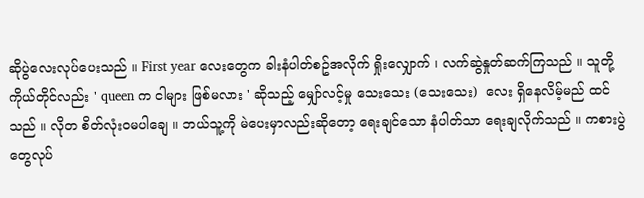ဆိုပွဲလေးလုပ်ပေးသည် ။ First year လေးတွေက ခါးနံပါတ်စဥ်အလိုက် ရှိုးလျှောက် ၊ လက်ဆွဲနှုတ်ဆက်ကြသည် ။ သူတို့ကိုယ်တိုင်လည်း ' queen က ငါများ ဖြစ်မလား ' ဆိုသည့် မျှော်လင့်မှု သေးသေး (သေးသေး)  လေး ရှိနေလိမ့်မည် ထင်သည် ။ လိုတ စိတ်လုံးဝမပါချေ ။ ဘယ်သူ့ကို မဲပေးမှာလည်းဆိုတော့ ရေးချင်သော နံပါတ်သာ ရေးချလိုက်သည် ။ ကစားပွဲတွေလုပ်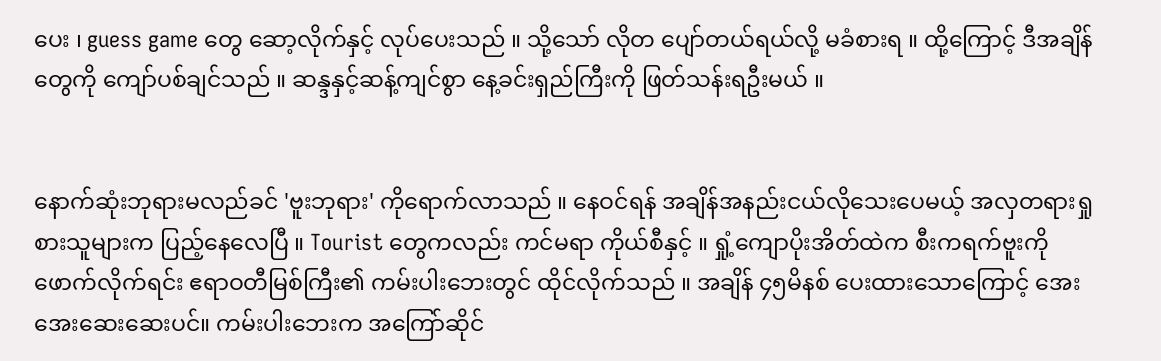ပေး ၊ guess game တွေ ဆော့လိုက်နှင့် လုပ်ပေးသည် ။ သို့သော် လိုတ ပျော်တယ်ရယ်လို့ မခံစားရ ။ ထို့ကြောင့် ဒီအချိန်တွေကို ကျော်ပစ်ချင်သည် ။ ဆန္ဒနှင့်ဆန့်ကျင်စွာ နေ့ခင်းရှည်ကြီးကို ဖြတ်သန်းရဦးမယ် ။


နောက်ဆုံးဘုရားမလည်ခင် 'ဗူးဘုရား' ကိုရောက်လာသည် ။ နေဝင်ရန် အချိန်အနည်းငယ်လိုသေးပေမယ့် အလှတရားရှုစားသူများက ပြည့်နေလေပြီ ။ Tourist တွေကလည်း ကင်မရာ ကိုယ်စီနှင့် ။ ရှုံ့ကျောပိုးအိတ်ထဲက စီးကရက်ဗူးကို ဖောက်လိုက်ရင်း ဧရာဝတီမြစ်ကြီး၏ ကမ်းပါးဘေးတွင် ထိုင်လိုက်သည် ။ အချိန် ၄၅မိနစ် ပေးထားသောကြောင့် အေးအေးဆေးဆေးပင်။ ကမ်းပါးဘေးက အကြော်ဆိုင်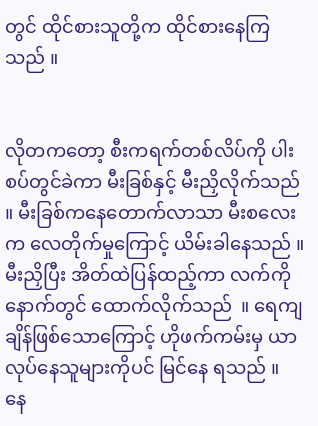တွင် ထိုင်စားသူတို့က ထိုင်စားနေကြသည် ။


လိုတကတော့ စီးကရက်တစ်လိပ်ကို ပါးစပ်တွင်ခဲကာ မီးခြစ်နှင့် မီးညှိလိုက်သည် ။ မီးခြစ်ကနေတောက်လာသာ မီးစလေးက လေတိုက်မှုကြောင့် ယိမ်းခါနေသည် ။ မီးညှိပြီး အိတ်ထဲပြန်ထည့်ကာ လက်ကို နောက်တွင် ထောက်လိုက်သည်  ။ ရေကျချိန်ဖြစ်သောကြောင့် ဟိုဖက်ကမ်းမှ ယာလုပ်နေသူများကိုပင် မြင်နေ ရသည် ။
နေ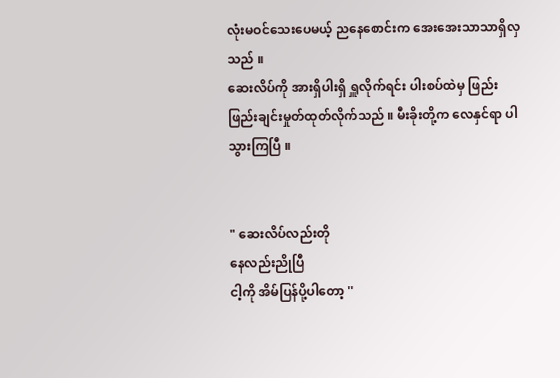လုံးမဝင်သေးပေမယ့် ညနေစောင်းက အေးအေးသာသာရှိလှသည် ။
ဆေးလိပ်ကို အားရှိပါးရှိ ရှူလိုက်ရင်း ပါးစပ်ထဲမှ ဖြည်းဖြည်းချင်းမှုတ်ထုတ်လိုက်သည် ။ မီးခိုးတို့က လေနှင်ရာ ပါသွားကြပြီ ။


" ဆေးလိပ်လည်းတို
နေလည်းညိုပြီ
ငါ့ကို အိမ်ပြန်ပို့ပါတော့ ''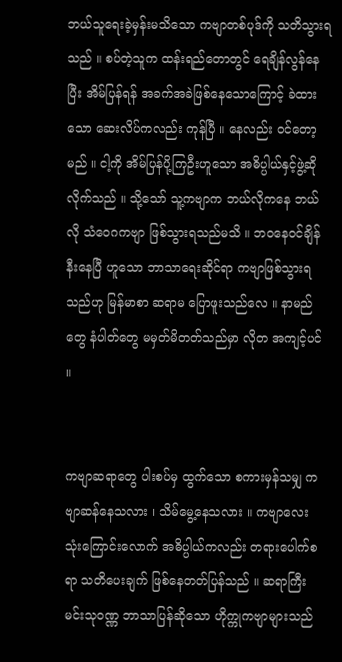ဘယ်သူရေးခဲ့မှန်းမသိသော ကဗျာတစ်ပုဒ်ကို သတိသွားရသည် ။ စပ်တဲ့သူက ထန်းရည်တောတွင် ရေချိန်လွန်နေပြီး အိမ်ပြန်ရန် အခက်အခဲဖြစ်နေသောကြောင့် ခဲထားသော ဆေးလိပ်ကလည်း ကုန်ပြီ ။ နေလည်း ဝင်တော့မည် ။ ငါ့ကို အိမ်ပြန်ပို့ကြဦးဟူသော အဓိပ္ပါယ်နှင့်ဖွဲ့ဆိုလိုက်သည် ။ သို့သော် သူ့ကဗျာက ဘယ်လိုကနေ ဘယ်လို သံဝေဂကဗျာ ဖြစ်သွားရသည်မသိ ။ ဘဝနေဝင်ချိန်နီးနေပြီ ဟူသော ဘာသာရေးဆိုင်ရာ ကဗျာဖြစ်သွားရသည်ဟု မြန်မာစာ ဆရာမ ပြောဖူးသည်လေ ။ နာမည်တွေ နံပါတ်တွေ မမှတ်မိတတ်သည်မှာ လိုတ အကျင့်ပင် ။


ကဗျာဆရာတွေ ပါးစပ်မှ ထွက်သော စကားမှန်သမျှ ကဗျာဆန်နေသလား ၊ သိမ်မွေ့နေသလား ။ ကဗျာလေး သုံးကြောင်းလောက် အဓိပ္ပါယ်ကလည်း တရားပေါက်စရာ သတိပေးချက် ဖြစ်နေတတ်ပြန်သည် ။ ဆရာကြီး မင်းသုဝဏ္ဏ ဘာသာပြန်ဆိုသော ဟိုက္ကုကဗျာများသည်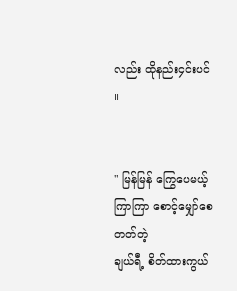လည်း ထိုနည်း၄င်းပင် ။


" မြန်မြန် ကြွေပေမယ့်
ကြာကြာ စောင့်မျှော်စေတတ်တဲ့
ချယ်ရီ့ စိတ်ထားကွယ်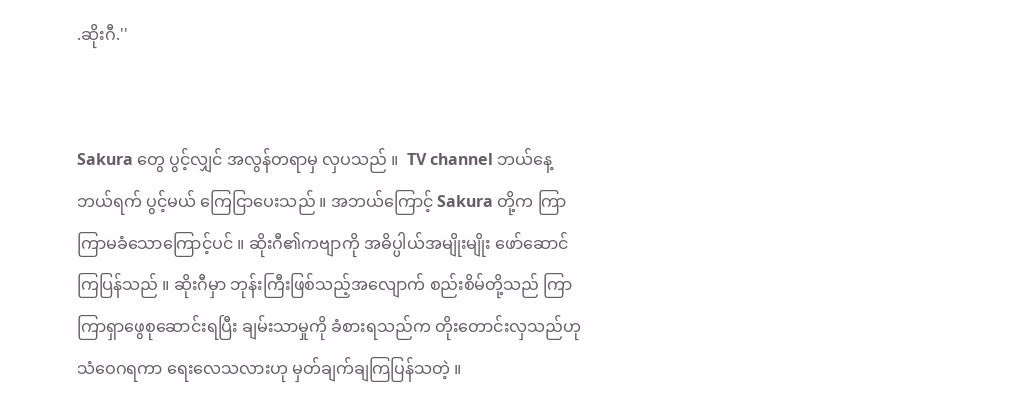.ဆိုးဂီ.''


Sakura တွေ ပွင့်လျှင် အလွန်တရာမှ လှပသည် ။  TV channel ဘယ်နေ့ဘယ်ရက် ပွင့်မယ် ကြေငြာပေးသည် ။ အဘယ်ကြောင့် Sakura တို့က ကြာကြာမခံသောကြောင့်ပင် ။ ဆိုးဂီ၏ကဗျာကို အဓိပ္ပါယ်အမျိုးမျိုး ဖော်ဆောင်ကြပြန်သည် ။ ဆိုးဂီမှာ ဘုန်းကြီးဖြစ်သည့်အလျောက် စည်းစိမ်တို့သည် ကြာကြာရှာဖွေစုဆောင်းရပြီး ချမ်းသာမှုကို ခံစားရသည်က တိုးတောင်းလှသည်ဟု သံဝေဂရကာ ရေးလေသလားဟု မှတ်ချက်ချကြပြန်သတဲ့ ။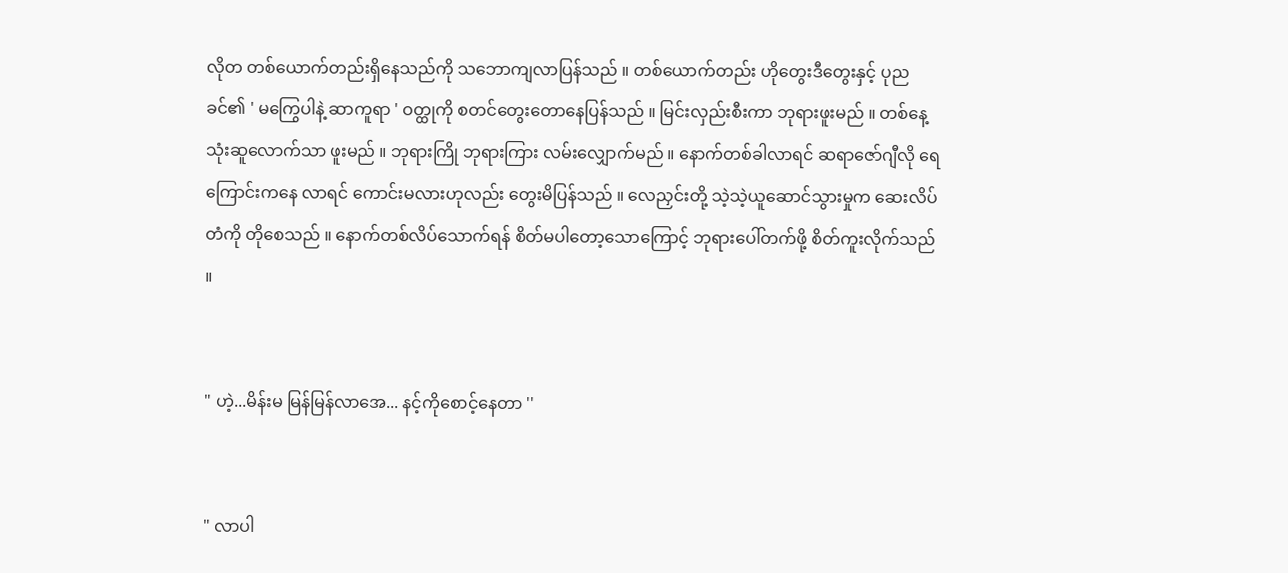လိုတ တစ်ယောက်တည်းရှိနေသည်ကို သဘောကျလာပြန်သည် ။ တစ်ယောက်တည်း ဟိုတွေးဒီတွေးနှင့် ပုညခင်၏ ' မကြွေပါနဲ့ ဆာကူရာ ' ဝတ္ထုကို စတင်တွေးတောနေပြန်သည် ။ မြင်းလှည်းစီးကာ ဘုရားဖူးမည် ။ တစ်နေ့ သုံးဆူလောက်သာ ဖူးမည် ။ ဘုရားကြို ဘုရားကြား လမ်းလျှောက်မည် ။ နောက်တစ်ခါလာရင် ဆရာဇော်ဂျီလို ရေကြောင်းကနေ လာရင် ကောင်းမလားဟုလည်း တွေးမိပြန်သည် ။ လေညှင်းတို့ သဲ့သဲ့ယူဆောင်သွားမှုက ဆေးလိပ်တံကို တိုစေသည် ။ နောက်တစ်လိပ်သောက်ရန် စိတ်မပါတော့သောကြောင့် ဘုရားပေါ်တက်ဖို့ စိတ်ကူးလိုက်သည် ။


" ဟဲ့...မိန်းမ မြန်မြန်လာအေ... နင့်ကိုစောင့်နေတာ ''


" လာပါ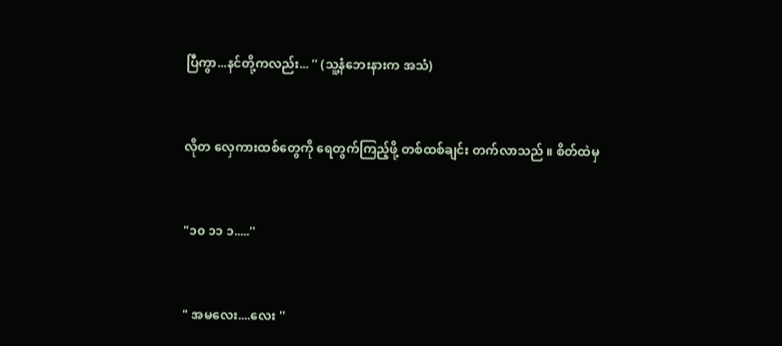ပြီကွာ...နင်တို့ကလည်း... '' (သူ့နံဘေးနားက အသံ)


လိုတ လှေကားထစ်တွေကို ရေတွက်ကြည့်ဖို့ တစ်ထစ်ချင်း တက်လာသည် ။ စိတ်ထဲမှ


"၁၀ ၁၁ ၁.....''


" အမလေး....လေး ''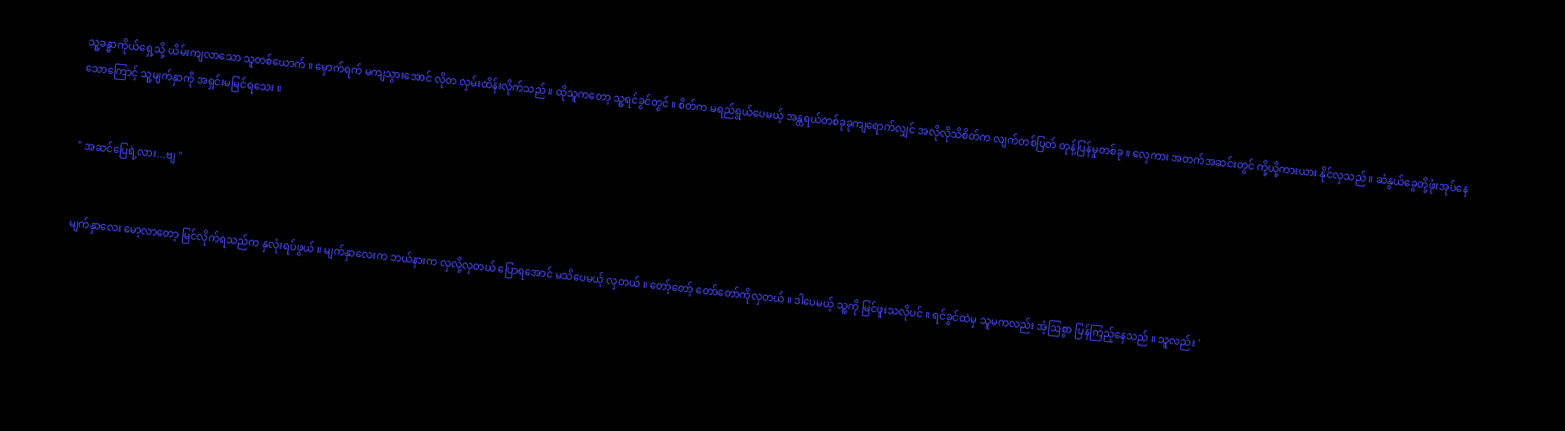သူ့ခန္ဓာကိုယ်ရှေ့သို့ ယိမ်းကျလာသော သူတစ်ယောက် ။ မှောက်ရက် မကျသွားအောင် လိုတ လှမ်းထိန်းလိုက်သည် ။ ထိုသူကတော့ သူ့ရင်ခွင်တွင် ။ စိတ်က မရည်ရွယ်ပေမယ့် အန္တရယ်တစ်ခုခုကျရောက်လျှင် အလိုလိုသိစိတ်က လျက်တစ်ပြတ် တုန့်ပြန်မှုတစ်ခု ။ လှေကား အတက်အဆင်းတွင် ကို့ယို့ကားယား နိုင်လှသည် ။ ဆံနွယ်ခွေတို့ဖုံးအုပ်နေသောကြောင့် သူ့မျက်နှာကို အရှင်းမမြင်ရသေး ။


" အဆင်ပြေရဲ့လား...ဗျ ''


မျက်နှာလေး မော့လာတော့ မြင်လိုက်ရသည်က နှလုံးရပ်ဖွယ် ။ မျက်နှာလေးက ဘယ်နားက လှလို့လှတယ် ပြောရအောင် မသိပေမယ့် လှတယ် ။ တော့်တော့် တော်တော်ကိုလှတယ် ။ ဒါပေမယ့် သူ့ကို မြင်ဖူးသလိုပင် ။ ရင်ခွင်ထဲမှ သူမကလည်း အံ့ဩစွာ ပြန်ကြည့်နေသည် ။ သူလည်း '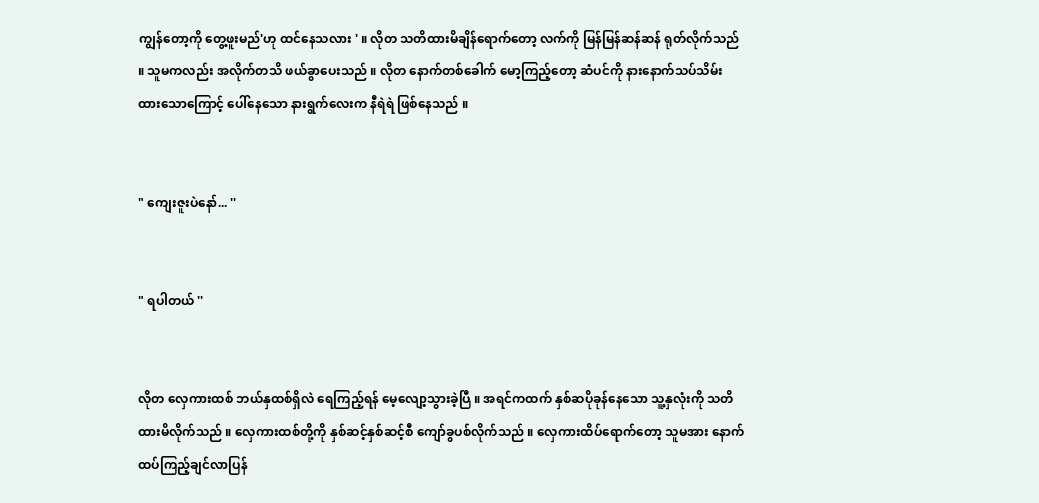ကျွန်တော့ကို တွေ့ဖူးမည်'ဟု ထင်နေသလား ' ။ လိုတ သတိထားမိချိန်ရောက်တော့ လက်ကို မြန်မြန်ဆန်ဆန် ရုတ်လိုက်သည် ။ သူမကလည်း အလိုက်တသိ ဖယ်ခွာပေးသည် ။ လိုတ နောက်တစ်ခေါက် မော့ကြည့်တော့ ဆံပင်ကို နားနောက်သပ်သိမ်းထားသောကြောင့် ပေါ်နေသော နားရွက်လေးက နီရဲရဲ ဖြစ်နေသည် ။


" ကျေးဇူးပဲနော်... ''


" ရပါတယ် ''


လိုတ လှေကားထစ် ဘယ်နှထစ်ရှိလဲ ရေကြည့်ရန် မေ့လျော့သွားခဲ့ပြီ ။ အရင်ကထက် နှစ်ဆပိုခုန်နေသော သူ့နှလုံးကို သတိထားမိလိုက်သည် ။ လှေကားထစ်တို့ကို နှစ်ဆင့်နှစ်ဆင့်စီ ကျော်ခွပစ်လိုက်သည် ။ လှေကားထိပ်ရောက်တော့ သူမအား နောက်ထပ်ကြည့်ချင်လာပြန်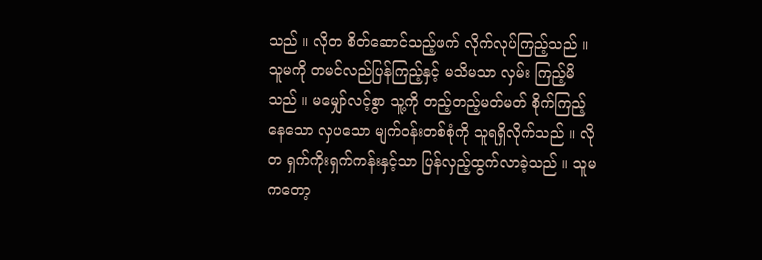သည် ။ လိုတ စိတ်ဆောင်သည့်ဖက် လိုက်လုပ်ကြည့်သည် ။ သူမကို တမင်လည်ပြန်ကြည့်နှင့် မသိမသာ လှမ်း ကြည့်မိသည် ။ မမျှော်လင့်စွာ သူ့ကို တည့်တည့်မတ်မတ် စိုက်ကြည့်နေသော လှပသော မျက်ဝန်းတစ်စုံကို သူရရှိလိုက်သည် ။ လိုတ ရှက်ကိုးရှက်ကန်းနှင့်သာ ပြန်လှည့်ထွက်လာခဲ့သည် ။ သူမကတော့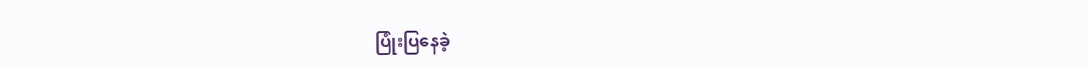ပြုံးပြနေခဲ့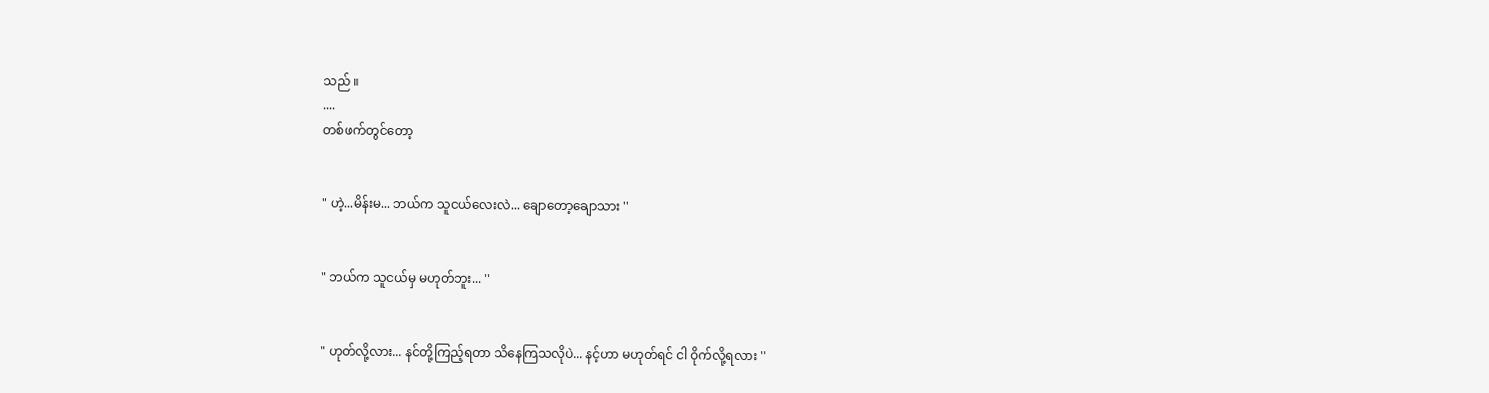သည် ။
....
တစ်ဖက်တွင်တော့


" ဟဲ့...မိန်းမ... ဘယ်က သူငယ်လေးလဲ... ချောတော့ချောသား ''


" ဘယ်က သူငယ်မှ မဟုတ်ဘူး... ''


" ဟုတ်လို့လား... နင်တို့ကြည့်ရတာ သိနေကြသလိုပဲ... နင့်ဟာ မဟုတ်ရင် ငါ ဝိုက်လို့ရလား ''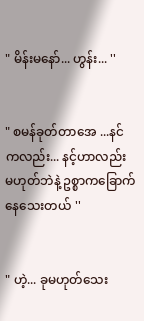" မိန်းမနော်... ဟွန်း... ''


" စမန်ခုတ်တာအေ ...နင်ကလည်း... နင့်ဟာလည်း မဟုတ်ဘဲနဲ့ ဥစ္စာကခြောက်နေသေးတယ် ''


" ဟဲ့... ခုမဟုတ်သေး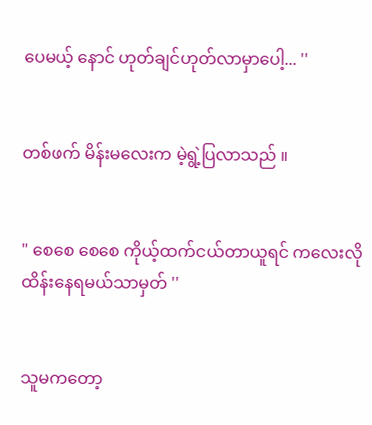ပေမယ့် နောင် ဟုတ်ချင်ဟုတ်လာမှာပေါ့... ''


တစ်ဖက် မိန်းမလေးက မဲ့ရွဲ့ပြလာသည် ။


" စေစေ စေစေ ကိုယ့်ထက်ငယ်တာယူရင် ကလေးလို ထိန်းနေရမယ်သာမှတ် ''


သူမကတော့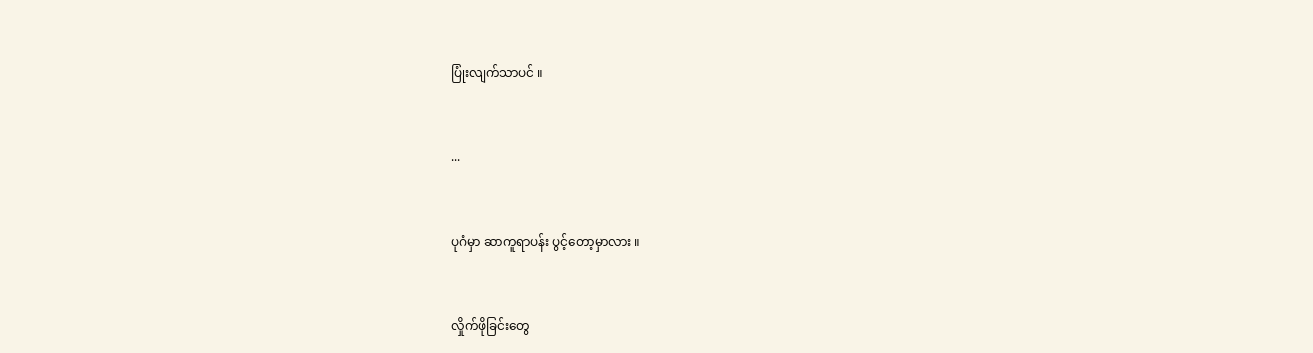ပြုံးလျက်သာပင် ။


...


ပုဂံမှာ ဆာကူရာပန်း ပွင့်တော့မှာလား ။


လှိုက်ဖိုခြင်းတွေ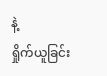နဲ့
ရှိုက်ယူခြင်း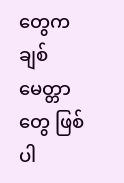တွေက
ချစ်မေတ္တာတွေ ဖြစ်ပါ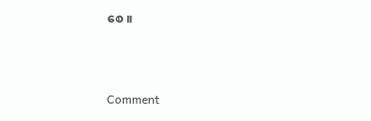စေ ။



Comment